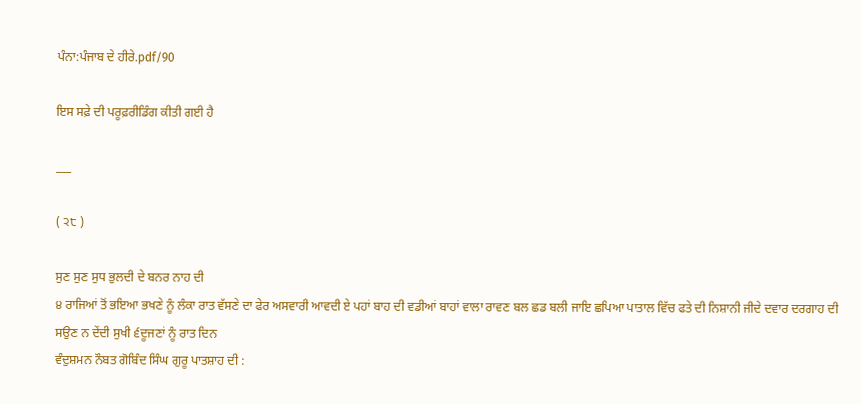ਪੰਨਾ:ਪੰਜਾਬ ਦੇ ਹੀਰੇ.pdf/90

ਇਸ ਸਫ਼ੇ ਦੀ ਪਰੂਫ਼ਰੀਡਿੰਗ ਕੀਤੀ ਗਈ ਹੈ

___

( ੨੮ )

ਸੁਣ ਸੁਣ ਸੁਧ ਭੁਲਦੀ ਦੇ ਬਨਰ ਨਾਹ ਦੀ
੪ ਰਾਜਿਆਂ ਤੋਂ ਭਇਆ ਭਖਣੇ ਨੂੰ ਲੰਕਾ ਰਾਤ ਵੱਸਣੇ ਦਾ ਫੇਰ ਅਸਵਾਰੀ ਆਵਦੀ ਏ ਪਹਾਂ ਬਾਹ ਦੀ ਵਡੀਆਂ ਬਾਹਾਂ ਵਾਲਾ ਰਾਵਣ ਬਲ ਛਡ ਬਲੀ ਜਾਇ ਛਪਿਆ ਪਾਤਾਲ ਵਿੱਚ ਫਤੇ ਦੀ ਨਿਸ਼ਾਨੀ ਜੀਦੇ ਦਵਾਰ ਦਰਗਾਹ ਦੀ ਸਉਣ ਨ ਦੇਂਦੀ ਸੁਖੀ ੬ਦੂਜਣਾਂ ਨੂੰ ਰਾਤ ਦਿਨ
ਵੰਦੁਸ਼ਮਨ ਨੌਬਤ ਗੋਬਿੰਦ ਸਿੰਘ ਗੁਰੂ ਪਾਤਸ਼ਾਹ ਦੀ :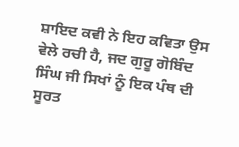ਸ਼ਾਇਦ ਕਵੀ ਨੇ ਇਹ ਕਵਿਤਾ ਉਸ ਵੇਲੇ ਰਚੀ ਹੈ, ਜਦ ਗੁਰੂ ਗੋਬਿੰਦ ਸਿੰਘ ਜੀ ਸਿਖਾਂ ਨੂੰ ਇਕ ਪੰਥ ਦੀ ਸੂਰਤ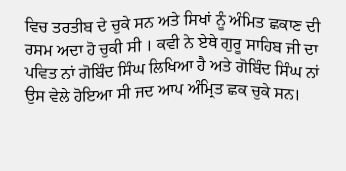ਵਿਚ ਤਰਤੀਬ ਦੇ ਚੁਕੇ ਸਨ ਅਤੇ ਸਿਖਾਂ ਨੂੰ ਅੰਮਿਤ ਛਕਾਣ ਦੀ ਰਸਮ ਅਦਾ ਹੋ ਚੁਕੀ ਸੀ । ਕਵੀ ਨੇ ਏਥੇ ਗੁਰੂ ਸਾਹਿਬ ਜੀ ਦਾ ਪਵਿਤ ਨਾਂ ਗੋਬਿੰਦ ਸਿੰਘ ਲਿਖਿਆ ਹੈ ਅਤੇ ਗੋਬਿੰਦ ਸਿੰਘ ਨਾਂ ਉਸ ਵੇਲੇ ਹੋਇਆ ਸੀ ਜਦ ਆਪ ਅੰਮ੍ਰਿਤ ਛਕ ਚੁਕੇ ਸਨ।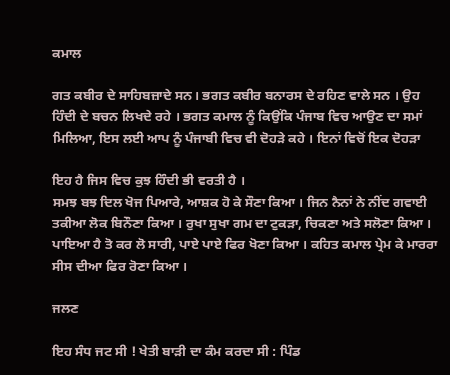ਕਮਾਲ

ਗਤ ਕਬੀਰ ਦੇ ਸਾਹਿਬਜ਼ਾਦੇ ਸਨ। ਭਗਤ ਕਬੀਰ ਬਨਾਰਸ ਦੇ ਰਹਿਣ ਵਾਲੇ ਸਨ । ਉਹ ਹਿੰਦੀ ਦੇ ਬਚਨ ਲਿਖਦੇ ਰਹੇ । ਭਗਤ ਕਮਾਲ ਨੂੰ ਕਿਉਂਕਿ ਪੰਜਾਬ ਵਿਚ ਆਉਣ ਦਾ ਸਮਾਂ ਮਿਲਿਆ, ਇਸ ਲਈ ਆਪ ਨੂੰ ਪੰਜਾਬੀ ਵਿਚ ਵੀ ਦੋਹੜੇ ਕਹੇ । ਇਨਾਂ ਵਿਚੋਂ ਇਕ ਦੋਹੜਾ

ਇਹ ਹੈ ਜਿਸ ਵਿਚ ਕੁਝ ਹਿੰਦੀ ਭੀ ਵਰਤੀ ਹੈ ।
ਸਮਝ ਬਝ ਦਿਲ ਖੋਜ ਪਿਆਰੇ, ਆਸ਼ਕ ਹੋ ਕੇ ਸੌਣਾ ਕਿਆ । ਜਿਨ ਨੈਨਾਂ ਨੇ ਨੀਂਦ ਗਵਾਈ ਤਕੀਆ ਲੋਕ ਬਿਨੌਣਾ ਕਿਆ । ਰੁਖਾ ਸੁਖਾ ਗਮ ਦਾ ਟੁਕੜਾ, ਚਿਕਣਾ ਅਤੇ ਸਲੋਣਾ ਕਿਆ । ਪਾਇਆ ਹੈ ਤੋ ਕਰ ਲੋ ਸਾਰੀ, ਪਾਏ ਪਾਏ ਫਿਰ ਖੋਣਾ ਕਿਆ । ਕਹਿਤ ਕਮਾਲ ਪ੍ਰੇਮ ਕੇ ਮਾਰਰਾ ਸੀਸ ਦੀਆ ਫਿਰ ਰੋਣਾ ਕਿਆ ।

ਜਲਣ

ਇਹ ਸੰਧ ਜਟ ਸੀ ! ਖੇਤੀ ਬਾੜੀ ਦਾ ਕੰਮ ਕਰਦਾ ਸੀ : ਪਿੰਡ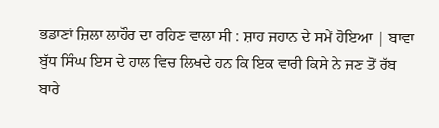ਭਡਾਣਾਂ ਜ਼ਿਲਾ ਲਾਹੌਰ ਦਾ ਰਹਿਣ ਵਾਲਾ ਸੀ : ਸ਼ਾਹ ਜਹਾਨ ਦੇ ਸਮੇਂ ਹੋਇਆ | ਬਾਵਾ ਬੁੱਧ ਸਿੰਘ ਇਸ ਦੇ ਹਾਲ ਵਿਚ ਲਿਖਦੇ ਹਨ ਕਿ ਇਕ ਵਾਰੀ ਕਿਸੇ ਨੇ ਜਣ ਤੋਂ ਰੱਬ ਬਾਰੇ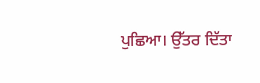ਪੁਛਿਆ। ਉੱਤਰ ਦਿੱਤਾ